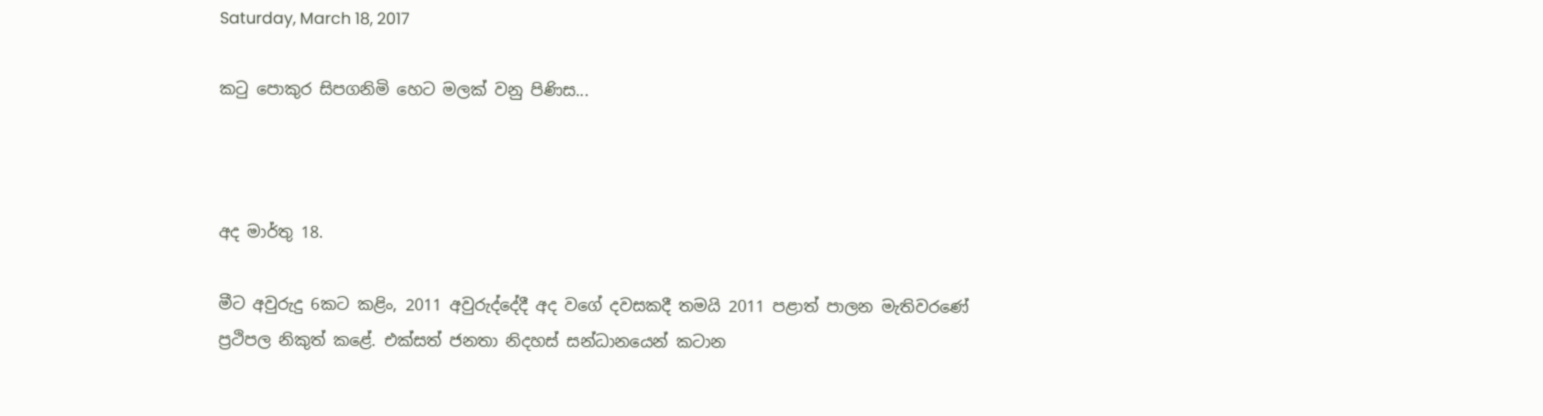Saturday, March 18, 2017

කටු පොකුර සිපගනිමි හෙට මලක් වනු පිණිස...



අද මාර්තු 18.

මීට අවුරුදු 6කට කළිං, 2011 අවුරුද්දේදී අද වගේ දවසකදී තමයි 2011 පළාත් පාලන මැතිවරණේ ප්‍රථිපල නිකුත් කළේ. එක්සත් ජනතා නිදහස් සන්ධානයෙන් කටාන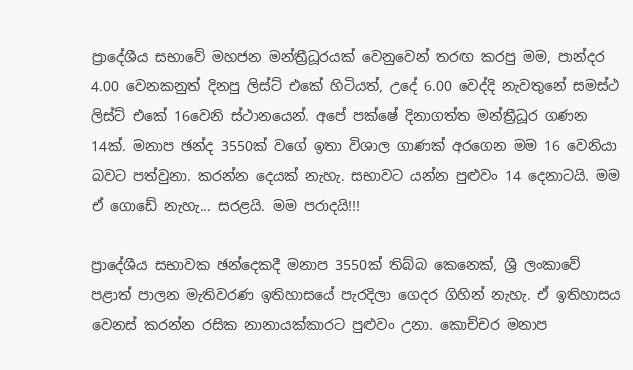ප්‍රාදේශීය සභාවේ මහජන මන්ත්‍රීධූරයක් වෙනුවෙන් තරඟ කරපු මම, පාන්දර 4.00 වෙනකනුත් දිනපු ලිස්ට් එකේ හිටියත්, උදේ 6.00 වෙද්දි නැවතුනේ සමස්ථ ලිස්ට් එකේ 16වෙනි ස්ථානයෙන්. අපේ පක්ෂේ දිනාගත්ත මන්ත්‍රීධූර ගණන 14ක්. මනාප ඡන්ද 3550ක් වගේ ඉතා විශාල ගාණක් අරගෙන මම 16 වෙනියා බවට පත්වුනා. කරන්න දෙයක් නැහැ. සභාවට යන්න පුළුවං 14 දෙනාටයි. මම ඒ ගොඩේ නැහැ... සරළයි. මම පරාදයි!!!

ප්‍රාදේශීය සභාවක ඡන්දෙකදී මනාප 3550ක් තිබ්බ කෙනෙක්, ශ්‍රී ලංකාවේ පළාත් පාලන මැතිවරණ ඉතිහාසයේ පැරදිලා ගෙදර ගිහින් නැහැ. ඒ ඉතිහාසය වෙනස් කරන්න රසික නානායක්කාරට පුළුවං උනා. කොච්චර මනාප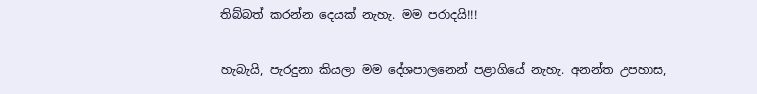තිබ්බත් කරන්න දෙයක් නැහැ. මම පරාදයි!!!

හැබැයි, පැරදුනා කියලා මම දේශපාලනෙන් පළාගියේ නැහැ. අනන්ත උපහාස,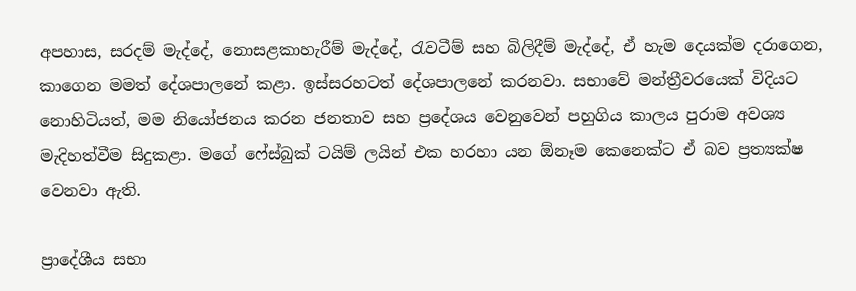අපහාස, සරදම් මැද්දේ, නොසළකාහැරීම් මැද්දේ, රැවටීම් සහ බිලිදීම් මැද්දේ, ඒ හැම දෙයක්ම දරාගෙන, කාගෙන මමත් දේශපාලනේ කළා. ඉස්සරහටත් දේශපාලනේ කරනවා. සභාවේ මන්ත්‍රීවරයෙක් විදියට නොහිටියත්, මම නියෝජනය කරන ජනතාව සහ ප්‍රදේශය වෙනුවෙන් පහුගිය කාලය පුරාම අවශ්‍ය මැදිහත්වීම සිදුකළා. මගේ ෆේස්බුක් ටයිම් ලයින් එක හරහා යන ඕනෑම කෙනෙක්ට ඒ බව ප්‍රත්‍යක්ෂ වෙනවා ඇති.

ප්‍රාදේශීය සභා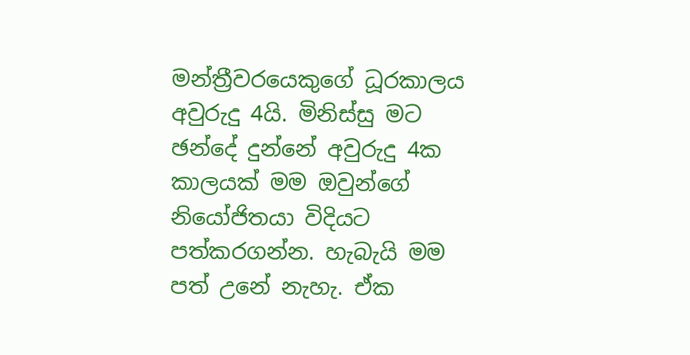මන්ත්‍රීවරයෙකුගේ ධූරකාලය අවුරුදු 4යි. මිනිස්සු මට ඡන්දේ දුන්නේ අවුරුදු 4ක කාලයක් මම ඔවුන්ගේ නියෝජිතයා විදියට පත්කරගන්න. හැබැයි මම පත් උනේ නැහැ. ඒක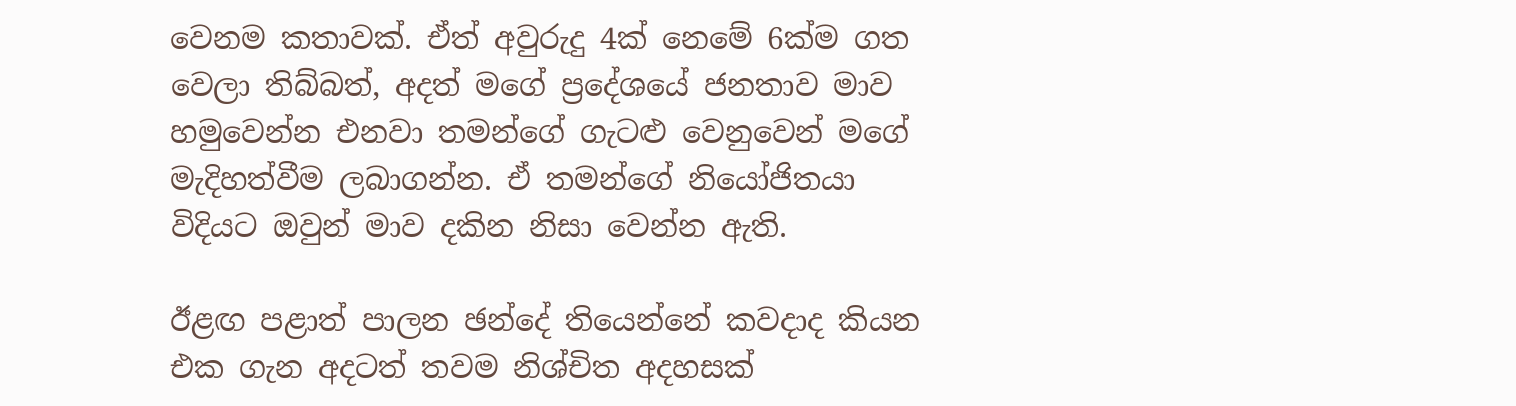වෙනම කතාවක්. ඒත් අවුරුදු 4ක් නෙමේ 6ක්ම ගත වෙලා තිබ්බත්, අදත් මගේ ප්‍රදේශයේ ජනතාව මාව හමුවෙන්න එනවා තමන්ගේ ගැටළු වෙනුවෙන් මගේ මැදිහත්වීම ලබාගන්න. ඒ තමන්ගේ නියෝජිතයා විදියට ඔවුන් මාව දකින නිසා වෙන්න ඇති.

ඊළඟ පළාත් පාලන ඡන්දේ තියෙන්නේ කවදාද කියන එක ගැන අදටත් තවම නිශ්චිත අදහසක්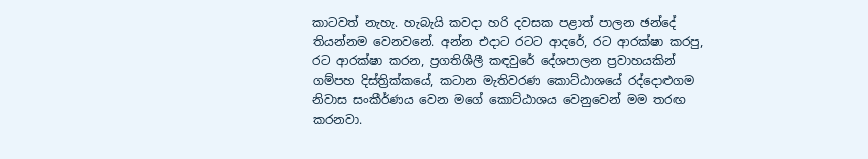කාටවත් නැහැ. හැබැයි කවදා හරි දවසක පළාත් පාලන ඡන්දේ තියන්නම වෙනවනේ. අන්න එදාට රටට ආදරේ, රට ආරක්ෂා කරපු, රට ආරක්ෂා කරන, ප්‍රගතිශීලී කඳවුරේ දේශපාලන ප්‍රවාහයකින් ගම්පහ දිස්ත්‍රික්කයේ, කටාන මැතිවරණ කොට්ඨාශයේ රද්දොළුගම නිවාස සංකීර්ණය වෙන මගේ කොට්ඨාශය වෙනුවෙන් මම තරඟ කරනවා.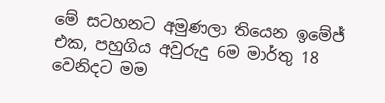මේ සටහනට අමුණලා තියෙන ඉමේජ් එක, පහුගිය අවුරුදු 6ම මාර්තු 18 වෙනිදට මම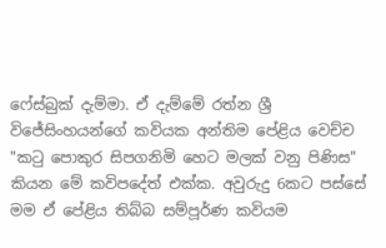ෆේස්බුක් දැම්මා. ඒ දැම්මේ රත්න ශ්‍රී විජේසිංහයන්ගේ කවියක අන්තිම පේළිය වෙච්ච "කටු පොකුර සිපගනිමි හෙට මලක් වනු පිණිස" කියන මේ කවිපදේත් එක්ක. අවුරුදු 6කට පස්සේ මම ඒ පේළිය තිබ්බ සම්පූර්ණ කවියම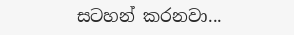සටහන් කරනවා...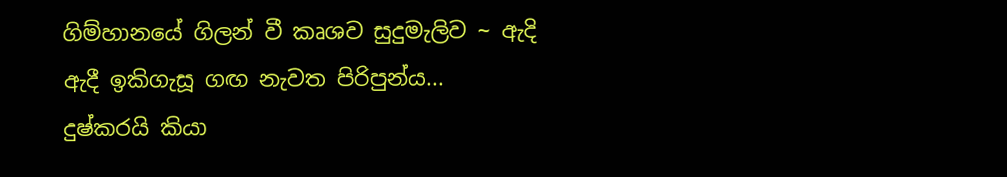ගිම්හානයේ ගිලන් වී කෘශව සුදුමැලිව ~ ඇදි ඇදී ඉකිගැසූ ගඟ නැවත පිරිපුන්ය...
දුෂ්කරයි කියා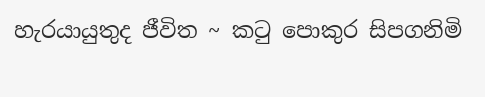හැරයායුතුද ජීවිත ~ කටු පොකුර සිපගනිමි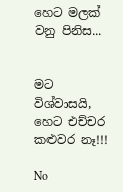හෙට මලක් වනු පිනිස...


මට විශ්වාසයි,
හෙට එච්චර කළුවර නෑ!!!

No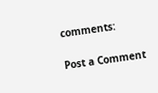comments:

Post a Comment